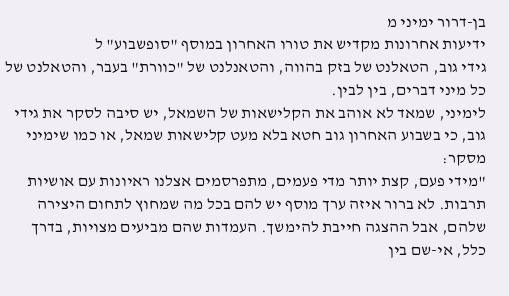בן-דרור ימיני מ
ידיעות אחרונות מקדיש את טורו האחרון במוסף "סופשבוע" ל
גידי גוב, הטאלנט של בזק בהווה, והטאנלנט של "כוורת" בעבר, והטאלנט של כל מיני דברים, בין לבין.
לימיני, שמאד לא אוהב את הקלישאות של השמאל, יש סיבה לסקר את גידי גוב, כי בשבוע האחרון גוב חטא בלא מעט קלישאות שמאל, או כמו שימיני מסקר:
"מידי פעם, קצת יותר מדי פעמים, מתפרסמים אצלנו ראיונות עם אושיות תרבות. לא ברור איזה ערך מוסף יש להם בכל מה שמחוץ לתחום היצירה שלהם, אבל ההצגה חייבת להימשך. העמדות שהם מביעים מצויות, בדרך כלל, אי-שם בין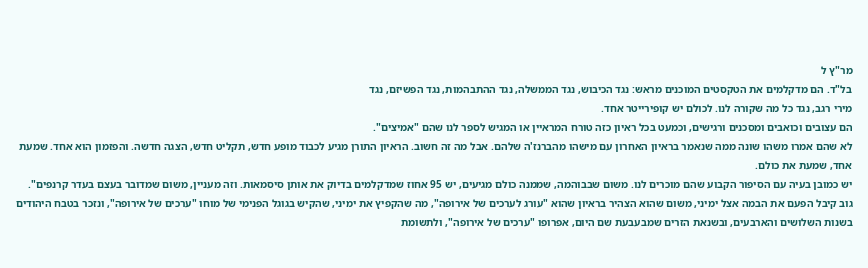מר"ץ ל
בל"ד. הם מדקלמים את הטקסטים המוכנים מראש: נגד הכיבוש, נגד הממשלה, נגד ההתבהמות, נגד הפשיזם, נגד
מירי רגב, נגד כל מה שקורה לנו. לכולם יש קופירייטר אחד.
הם עצובים וכואבים ומסכנים ורגישים, וכמעט בכל ראיון כזה טורח המראיין או המגיש לספר לנו שהם "אמיצים".
לא שהם אמרו משהו שונה ממה שנאמר בראיון האחרון עם מישהו מהברנז'ה שלהם. אבל מה זה חשוב. הראיון התורן מגיע לכבוד מופע חדש, תקליט חדש, הצגה חדשה. והפזמון הוא אחד. שמעת אחד, שמעת את כולם.
יש כמובן בעיה עם הסיפור הקבוע שהם מוכרים לנו. משום שבבוהמה, שממנה כולם מגיעים, יש 95 אחוז שמדקלמים בדיוק את אותן סיסמאות. וזה מעניין, משום שמדובר בעצם בעדר קרנפים".
גוב קיבל הפעם את הבמה אצל ימיני, משום שהוא הצהיר בראיון שהוא "עורג לערכים של אירופה", מה שהקפיץ את ימיני, שהקיש בגוגל הפנימי של מוחו "ערכים של אירופה", ונזכר בטבח היהודים בשנות השלושים והארבעים, ובשנאת הזרים שמבעבעת שם היום, אפרופו "ערכים של אירופה", ולתשומת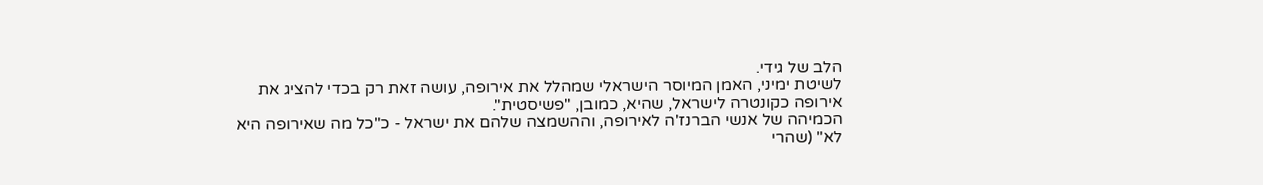הלב של גידי.
לשיטת ימיני, האמן המיוסר הישראלי שמהלל את אירופה, עושה זאת רק בכדי להציג את אירופה כקונטרה לישראל, שהיא, כמובן, "פשיסטית".
הכמיהה של אנשי הברנז'ה לאירופה, וההשמצה שלהם את ישראל - כ"כל מה שאירופה היא לא" (שהרי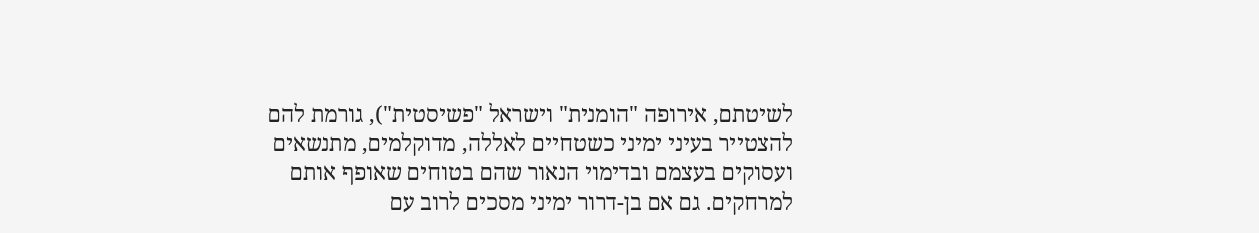לשיטתם, אירופה "הומנית" וישראל "פשיסטית"), גורמת להם להצטייר בעיני ימיני כשטחיים לאללה, מדוקלמים, מתנשאים ועסוקים בעצמם ובדימוי הנאור שהם בטוחים שאופף אותם למרחקים. גם אם בן-דרור ימיני מסכים לרוב עם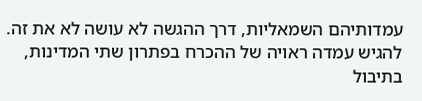עמדותיהם השמאליות, דרך ההגשה לא עושה לא את זה.
להגיש עמדה ראויה של ההכרח בפתרון שתי המדינות, בתיבול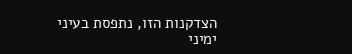הצדקנות הזו, נתפסת בעיני ימיני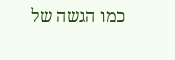כמו הגשה של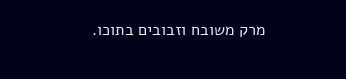מרק משובח וזבובים בתוכו.